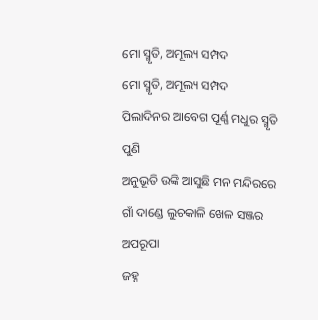ମୋ ସ୍ମୃତି, ଅମୂଲ୍ୟ ସମ୍ପଦ
ମୋ ସ୍ମୃତି, ଅମୂଲ୍ୟ ସମ୍ପଦ
ପିଲାଦିନର ଆବେଗ ପୂର୍ଣ୍ଣ ମଧୁର ସ୍ମୃତି ପୁଣି
ଅନୁଭୂତି ଉଙ୍କି ଆସୁଛି ମନ ମନ୍ଦିରରେ
ଗାଁ ଦାଣ୍ଡେ ଲୁଚକାଳି ଖେଳ ସଞ୍ଜର ଅପରୂପା
ଜହ୍ନ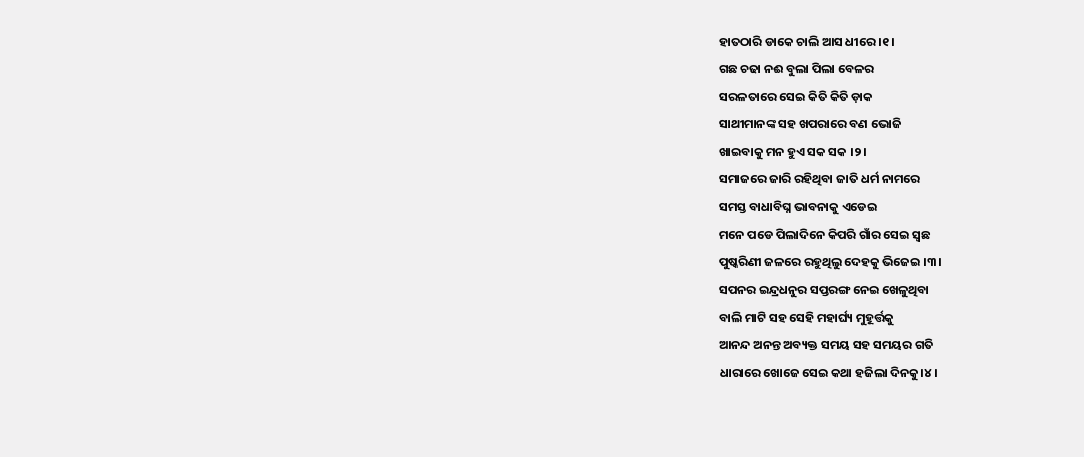ହାତଠାରି ଡାକେ ଚାଲି ଆସ ଧୀରେ ।୧।
ଗଛ ଚଢା ନଈ ବୁଲା ପିଲା ବେଳର
ସରଳତାରେ ସେଇ କିତି କିତି ଡ଼ାକ
ସାଥୀମାନଙ୍କ ସହ ଖପରାରେ ବଣ ଭୋଜି
ଖାଇବାକୁ ମନ ହୁଏ ସକ ସକ ।୨।
ସମାଜରେ ଜାରି ରହିଥିବା ଜାତି ଧର୍ମ ନାମରେ
ସମସ୍ତ ବାଧାବିଘ୍ନ ଭାବନାକୁ ଏଡେଇ
ମନେ ପଡେ ପିଲାଦିନେ କିପରି ଗାଁର ସେଇ ସ୍ୱଛ
ପୁଷ୍କରିଣୀ ଜଳରେ ରହୁଥିଲୁ ଦେହକୁ ଭିଜେଇ ।୩।
ସପନର ଇନ୍ଦ୍ରଧନୁର ସପ୍ତରଙ୍ଗ ନେଇ ଖେଳୁଥିବା
ବାଲି ମାଟି ସହ ସେହି ମହାର୍ଘ୍ୟ ମୁହୂର୍ତ୍ତକୁ
ଆନନ୍ଦ ଅନନ୍ତ ଅବ୍ୟକ୍ତ ସମୟ ସହ ସମୟର ଗତି
ଧାରାରେ ଖୋଜେ ସେଇ କଥା ହଜିଲା ଦିନକୁ।୪।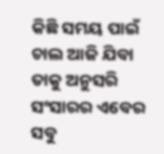କିଛି ସମୟ ପାଇଁ ଚାଲ ଆଜି ଯିବା ତାକୁ ଅନୁସରି
ସଂସାରର ଏବେର ସବୁ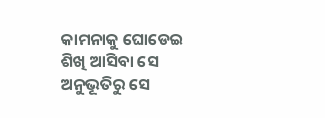କାମନାକୁ ଘୋଡେଇ
ଶିଖି ଆସିବା ସେ ଅନୁଭୂତିରୁ ସେ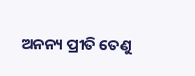ଅନନ୍ୟ ପ୍ରୀତି ତେଣୁ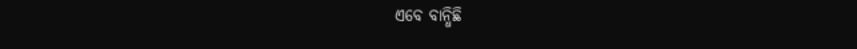ଏବେ ବାନ୍ଧିଛି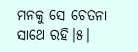ମନକୁ ସେ ଚେତନା ସାଥେ ରହି।୫।